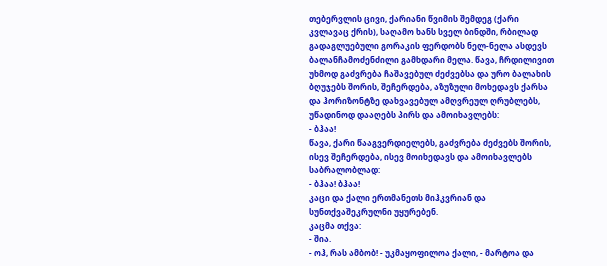თებერვლის ცივი, ქარიანი წვიმის შემდეგ (ქარი კვლავაც ქრის), საღამო ხანს სველ ბინდში, რბილად გადაგლუებული გორაკის ფერდობს ნელ-ნელა ასდევს ბალანჩამოძენძილი გამხდარი მელა. წავა, ჩრდილივით უხმოდ გაძვრება ჩაშავებულ ძეძვებსა და ურო ბალახის ბღუჯებს შორის, შეჩერდება, აზუზული მოხედავს ქარსა და ჰორიზონტზე დახვავებულ ამღვრეულ ღრუბლებს, უწადინოდ დააღებს პირს და ამოიხავლებს:
- ბჰაა!
წავა, ქარი წააგვერდიელებს, გაძვრება ძეძვებს შორის, ისევ შეჩერდება, ისევ მოიხედავს და ამოიხავლებს საბრალობლად:
- ბჰაა! ბჰაა!
კაცი და ქალი ერთმანეთს მიჰკვრიან და სუნთქვაშეკრულნი უყურებენ.
კაცმა თქვა:
- შია.
- ოჰ, რას ამბობ! - უკმაყოფილოა ქალი, - მარტოა და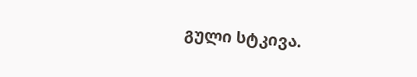გული სტკივა.